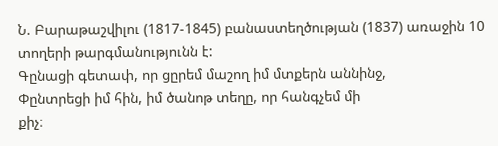Ն. Բարաթաշվիլու (1817-1845) բանաստեղծության (1837) առաջին 10 տողերի թարգմանությունն է:
Գընացի գետափ, որ ցըրեմ մաշող իմ մտքերն աննինջ,
Փընտրեցի իմ հին, իմ ծանոթ տեղը, որ հանգչեմ մի
քիչ։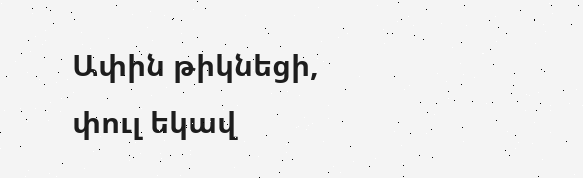Ափին թիկնեցի, փուլ եկավ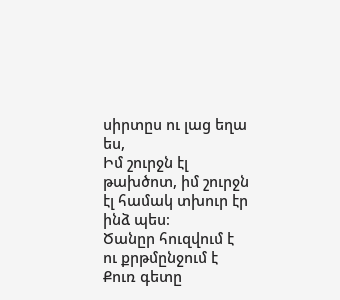սիրտըս ու լաց եղա ես,
Իմ շուրջն էլ թախծոտ, իմ շուրջն էլ համակ տխուր էր
ինձ պես։
Ծանըր հուզվում է ու քրթմընջում է Քուռ գետը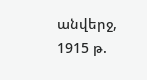անվերջ,
1915 թ.